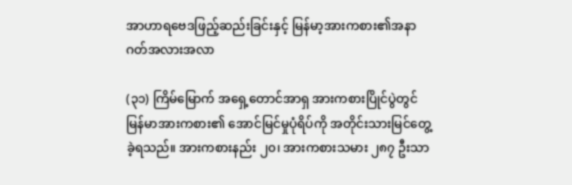အာဟာရဗေဒဖြည့်ဆည်းခြင်းနှင့် မြန်မာ့အားကစား၏အနာဂတ်အလားအလာ

(၃၁) ကြိမ်မြောက် အရှေ့တောင်အာရှ အားကစားပြိုင်ပွဲတွင် မြန်မာအားကစား၏ အောင်မြင်မှုပုံရိပ်ကို အတိုင်းသားမြင်တွေ့ခဲ့ရသည်။ အားကစားနည်း ၂၀၊ အားကစားသမား ၂၈၇ ဦးသာ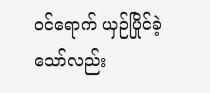ဝင်ရောက် ယှဉ်ပြိုင်ခဲ့သော်လည်း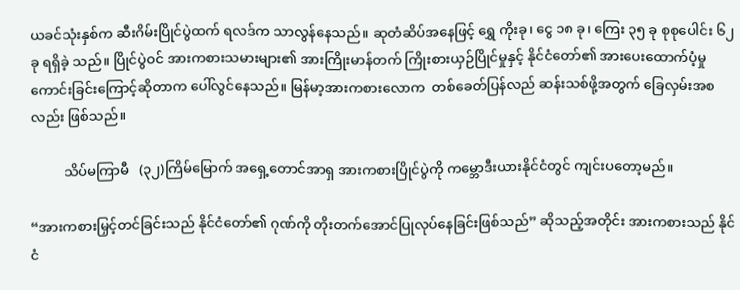ယခင်သုံးနှစ်က ဆီးဂိမ်းပြိုင်ပွဲထက် ရလဒ်က သာလွန်နေသည်။ ဆုတံဆိပ်အနေဖြင့် ရွှေ ကိုးခု၊ ငွေ ၁၈ ခု၊ ကြေး ၃၅ ခု စုစုပေါင်း ၆၂ ခု ရရှိခဲ့ သည်။ ပြိုင်ပွဲဝင် အားကစားသမားများ၏ အားကြိုးမာန်တက် ကြိုးစားယှဉ်ပြိုင်မှုနှင့် နိုင်ငံတော်၏ အားပေးထောက်ပံ့မှု ကောင်းခြင်းကြောင့်ဆိုတာက ပေါ်လွင်နေသည်။ မြန်မာ့အားကစားလောက  တစ်ခေတ်ပြန်လည် ဆန်းသစ်ဖို့အတွက် ခြေလှမ်းအစလည်း ဖြစ်သည်။

          သိပ်မကြာမီ   (၃၂)ကြိမ်မြောက် အရှေ့တောင်အာရှ အားကစားပြိုင်ပွဲကို ကမ္ဘောဒီးယားနိုင်ငံတွင် ကျင်းပတော့မည်။

“အားကစားမြှင့်တင်ခြင်းသည် နိုင်ငံတော်၏ ဂုဏ်ကို တိုးတက်အောင်ပြုလုပ်နေခြင်းဖြစ်သည်” ဆိုသည့်အတိုင်း အားကစားသည် နိုင်ငံ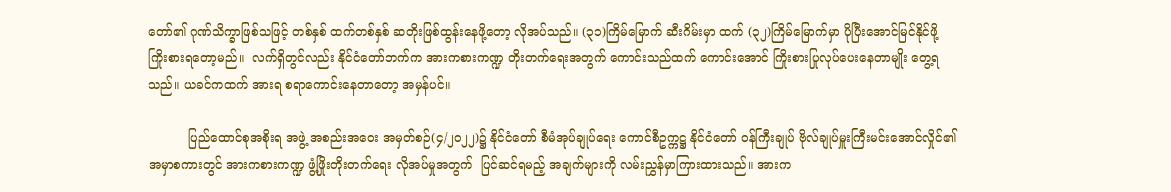တော်၏ ဂုဏ်သိက္ခာဖြစ်သဖြင့် တစ်နှစ် ထက်တစ်နှစ် ဆတိုးဖြစ်ထွန်းနေဖို့တော့ လိုအပ်သည်။ (၃၁)ကြိမ်မြောက် ဆီးဂိမ်းမှာ ထက် (၃၂)ကြိမ်မြောက်မှာ ပိုပြီးအောင်မြင်နိုင်ဖို့ ကြိုးစားရတော့မည်။  လက်ရှိတွင်လည်း နိုင်ငံတော်ဘက်က အားကစားကဏ္ဍ တိုးတက်ရေးအတွက် ကောင်းသည်ထက် ကောင်းအောင် ကြိုးစားပြုလုပ်ပေးနေတာမျိုး တွေ့ရသည်။ ယခင်ကထက် အားရ စရာကောင်းနေတာတော့ အမှန်ပင်။

          ပြည်ထောင်စုအစိုးရ အဖွဲ့ အစည်းအဝေး အမှတ်စဉ်(၄/၂၀၂၂)၌ နိုင်ငံတော် စီမံအုပ်ချုပ်ရေး ကောင်စီဥက္ကဋ္ဌ နိုင်ငံတော် ဝန်ကြီးချုပ် ဗိုလ်ချုပ်မှူးကြီးမင်းအောင်လှိုင်၏အမှာစကားတွင် အားကစားကဏ္ဍ ဖွံ့ဖြိုးတိုးတက်ရေး လိုအပ်မှုအတွက်  ပြင်ဆင်ရမည့် အချက်များကို လမ်းညွှန်မှာကြားထားသည်။ အားက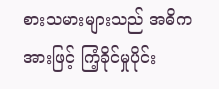စားသမားများသည် အဓိက အားဖြင့် ကြံ့ခိုင်မှုပိုင်း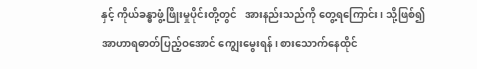နှင့် ကိုယ်ခန္ဓာဖွံ့ဖြိုးမှုပိုင်းတို့တွင်   အားနည်းသည်ကို တွေ့ရကြောင်း၊ သို့ဖြစ်၍ အာဟာရဓာတ်ပြည့်ဝအောင် ကျွေးမွေးရန်၊ စားသောက်နေထိုင်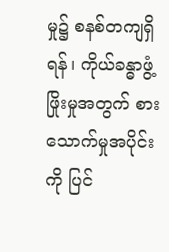မှု၌ စနစ်တကျရှိရန်၊ ကိုယ်ခန္ဓာဖွံ့ဖြိုးမှုအတွက် စားသောက်မှုအပိုင်းကို ပြင်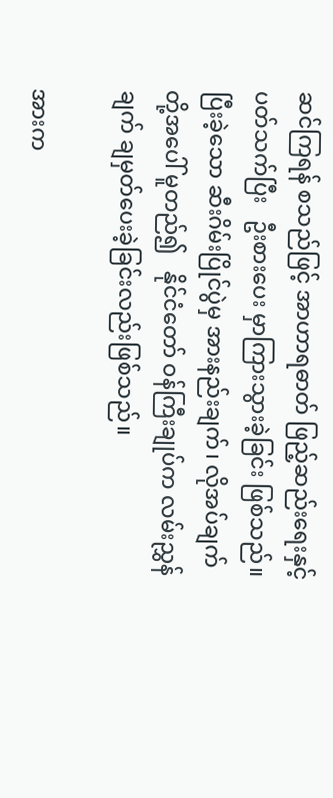ဆင်ကြရန် စသည်ဖြင့် အာဟာရဓာတ် ဖြည့်ဆည်းရေးနှင့် ပတ်သက်ပြီး   ဦးစားပေး မှာကြားသွားခဲ့ခြင်း ဖြစ်သည်။ ပြီးခဲ့သော ဆီးဂိမ်းပြိုင်ပွဲမှ အားနည်းချက်၊ လိုအပ်ချက်တို့အပေါ် မူတည်၍   နိုင်ငံတော် ဝန်ကြီးချုပ်က လမ်းညွှန်ချက် ချမှတ်ပေးခဲ့ခြင်းလည်းဖြစ်သည်။

အားက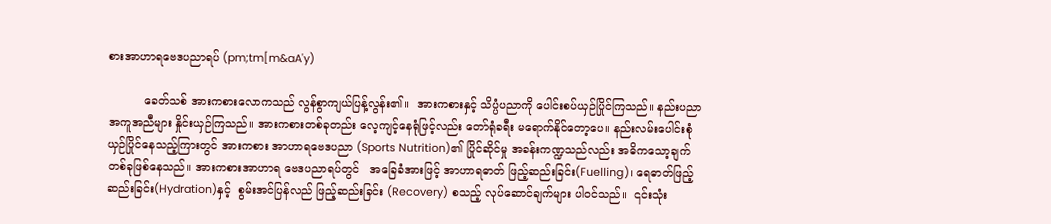စားအာဟာရဗေဒပညာရပ် (pm;tm[m&aA'y)

          ခေတ်သစ် အားကစားလောကသည် လွန်စွာကျယ်ပြန့်လွန်း၏။  အားကစားနှင့် သိပ္ပံပညာကို ပေါင်းစပ်ယှဉ်ပြိုင်ကြသည်။ နည်းပညာ အကူအညီများ နှိုင်းယှဉ်ကြသည်။ အားကစားတစ်ခုတည်း လေ့ကျင့်နေရုံဖြင့်လည်း တော်ရုံခရီး မရောက်နိုင်တော့ပေ။ နည်းလမ်းပေါင်းစုံ ယှဉ်ပြိုင်နေသည့်ကြားတွင် အားကစား အာဟာရဗေဒပညာ (Sports Nutrition)၏ ပြိုင်ဆိုင်မှု အခန်းကဏ္ဍသည်လည်း အဓိကသော့ချက် တစ်ခုဖြစ်နေသည်။ အားကစားအာဟာရ ဗေဒပညာရပ်တွင်   အခြေခံအားဖြင့် အာဟာရဓာတ် ဖြည့်ဆည်းခြင်း(Fuelling)၊ ရေဓာတ်ဖြည့်ဆည်းခြင်း(Hydration)နှင့်  စွမ်းအင်ပြန်လည် ဖြည့်ဆည်းခြင်း (Recovery) စသည့် လုပ်ဆောင်ချက်များ ပါဝင်သည်။  ၎င်းသုံး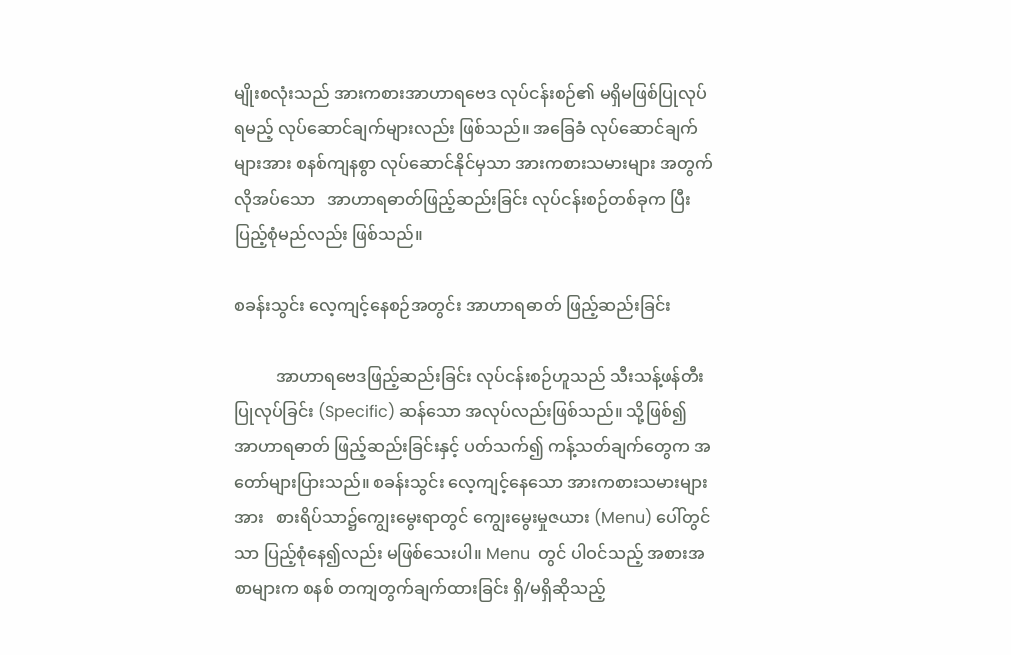မျိုးစလုံးသည် အားကစားအာဟာရဗေဒ လုပ်ငန်းစဉ်၏ မရှိမဖြစ်ပြုလုပ်ရမည့် လုပ်ဆောင်ချက်များလည်း ဖြစ်သည်။ အခြေခံ လုပ်ဆောင်ချက်များအား စနစ်ကျနစွာ လုပ်ဆောင်နိုင်မှသာ အားကစားသမားများ အတွက် လိုအပ်သော   အာဟာရဓာတ်ဖြည့်ဆည်းခြင်း လုပ်ငန်းစဉ်တစ်ခုက ပြီးပြည့်စုံမည်လည်း ဖြစ်သည်။

စခန်းသွင်း လေ့ကျင့်နေစဉ်အတွင်း အာဟာရဓာတ် ဖြည့်ဆည်းခြင်း

          အာဟာရဗေဒဖြည့်ဆည်းခြင်း လုပ်ငန်းစဉ်ဟူသည် သီးသန့်ဖန်တီး ပြုလုပ်ခြင်း (Specific) ဆန်သော အလုပ်လည်းဖြစ်သည်။ သို့ဖြစ်၍ အာဟာရဓာတ် ဖြည့်ဆည်းခြင်းနှင့် ပတ်သက်၍ ကန့်သတ်ချက်တွေက အတော်များပြားသည်။ စခန်းသွင်း လေ့ကျင့်နေသော အားကစားသမားများအား   စားရိပ်သာ၌ကျွေးမွေးရာတွင် ကျွေးမွေးမှုဇယား (Menu) ပေါ်တွင်သာ ပြည့်စုံနေ၍လည်း မဖြစ်သေးပါ။ Menu  တွင် ပါဝင်သည့် အစားအစာများက စနစ် တကျတွက်ချက်ထားခြင်း ရှိ/မရှိဆိုသည့်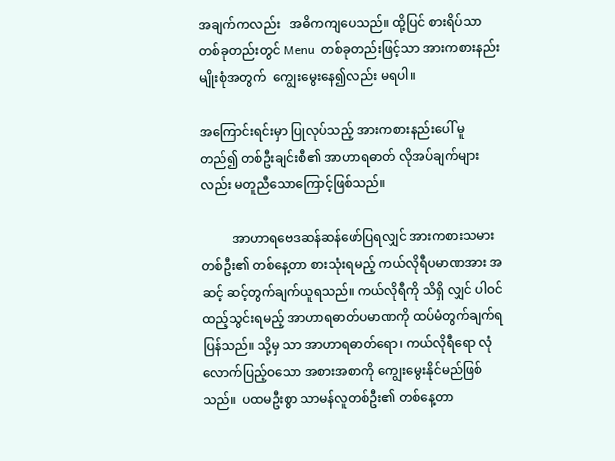အချက်ကလည်း   အဓိကကျပေသည်။ ထို့ပြင် စားရိပ်သာတစ်ခုတည်းတွင် Menu  တစ်ခုတည်းဖြင့်သာ အားကစားနည်း မျိုးစုံအတွက်  ကျွေးမွေးနေ၍လည်း မရပါ။

အကြောင်းရင်းမှာ ပြုလုပ်သည့် အားကစားနည်းပေါ် မူတည်၍ တစ်ဦးချင်းစီ၏ အာဟာရဓာတ် လိုအပ်ချက်များလည်း မတူညီသောကြောင့်ဖြစ်သည်။

          အာဟာရဗေဒဆန်ဆန်ဖော်ပြရလျှင် အားကစားသမား တစ်ဦး၏ တစ်နေ့တာ စားသုံးရမည့် ကယ်လိုရီပမာဏအား အဆင့် ဆင့်တွက်ချက်ယူရသည်။ ကယ်လိုရီကို သိရှိ လျှင် ပါဝင်ထည့်သွင်းရမည့် အာဟာရဓာတ်ပမာဏကို ထပ်မံတွက်ချက်ရပြန်သည်။ သို့မှ သာ အာဟာရဓာတ်ရော၊ ကယ်လိုရီရော လုံလောက်ပြည့်ဝသော အစားအစာကို ကျွေးမွေးနိုင်မည်ဖြစ်သည်။  ပထမဦးစွာ သာမန်လူတစ်ဦး၏ တစ်နေ့တာ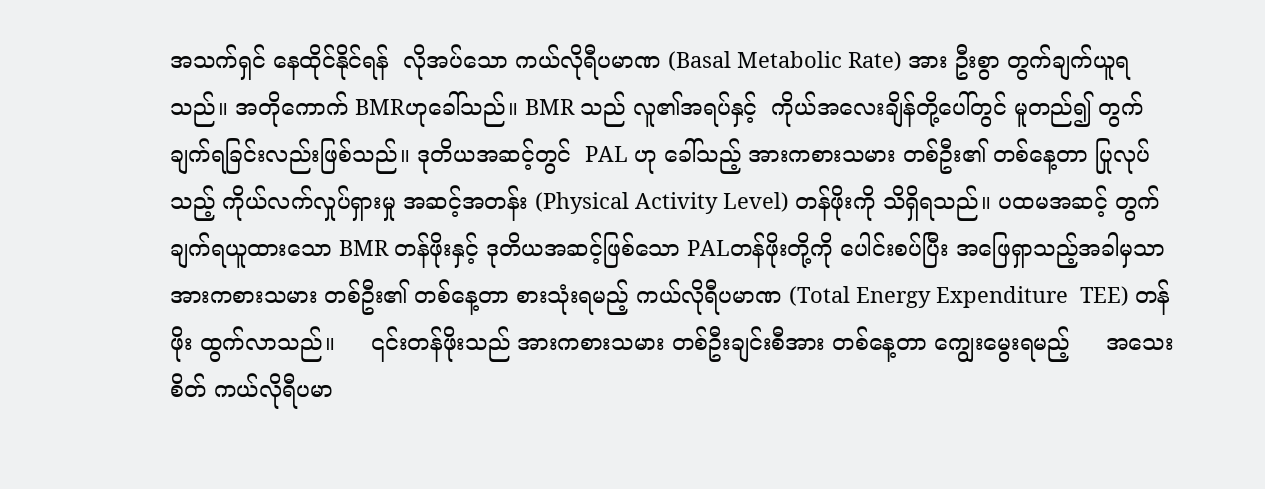အသက်ရှင် နေထိုင်နိုင်ရန်  လိုအပ်သော ကယ်လိုရီပမာဏ (Basal Metabolic Rate) အား ဦးစွာ တွက်ချက်ယူရသည်။ အတိုကောက် BMRဟုခေါ်သည်။ BMR သည် လူ၏အရပ်နှင့်  ကိုယ်အလေးချိန်တို့ပေါ်တွင် မူတည်၍ တွက်ချက်ရခြင်းလည်းဖြစ်သည်။ ဒုတိယအဆင့်တွင်  PAL ဟု ခေါ်သည့် အားကစားသမား တစ်ဦး၏ တစ်နေ့တာ ပြုလုပ်သည့် ကိုယ်လက်လှုပ်ရှားမှု အဆင့်အတန်း (Physical Activity Level) တန်ဖိုးကို သိရှိရသည်။ ပထမအဆင့် တွက်ချက်ရယူထားသော BMR တန်ဖိုးနှင့် ဒုတိယအဆင့်ဖြစ်သော PALတန်ဖိုးတို့ကို ပေါင်းစပ်ပြီး အဖြေရှာသည့်အခါမှသာ အားကစားသမား တစ်ဦး၏ တစ်နေ့တာ စားသုံးရမည့် ကယ်လိုရီပမာဏ (Total Energy Expenditure  TEE) တန်ဖိုး ထွက်လာသည်။     ၎င်းတန်ဖိုးသည် အားကစားသမား တစ်ဦးချင်းစီအား တစ်နေ့တာ ကျွေးမွေးရမည့်     အသေးစိတ် ကယ်လိုရီပမာ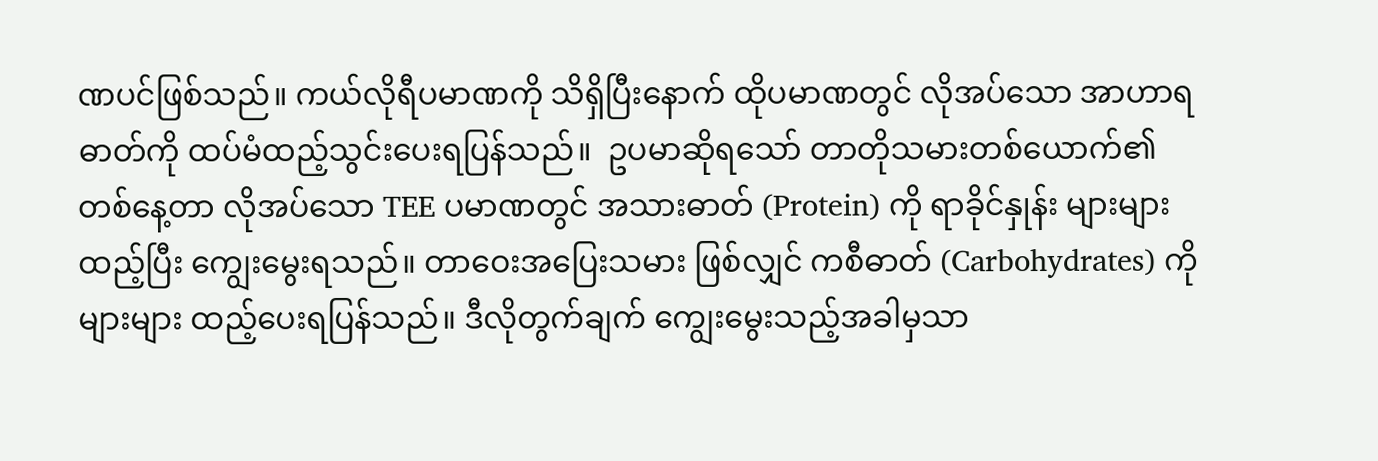ဏပင်ဖြစ်သည်။ ကယ်လိုရီပမာဏကို သိရှိပြီးနောက် ထိုပမာဏတွင် လိုအပ်သော အာဟာရဓာတ်ကို ထပ်မံထည့်သွင်းပေးရပြန်သည်။  ဥပမာဆိုရသော် တာတိုသမားတစ်ယောက်၏ တစ်နေ့တာ လိုအပ်သော TEE ပမာဏတွင် အသားဓာတ် (Protein) ကို ရာခိုင်နှုန်း များများထည့်ပြီး ကျွေးမွေးရသည်။ တာဝေးအပြေးသမား ဖြစ်လျှင် ကစီဓာတ် (Carbohydrates) ကို များများ ထည့်ပေးရပြန်သည်။ ဒီလိုတွက်ချက် ကျွေးမွေးသည့်အခါမှသာ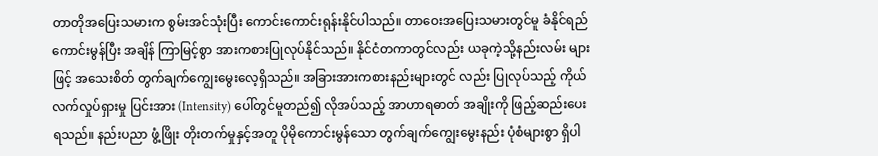တာတိုအပြေးသမားက စွမ်းအင်သုံးပြီး ကောင်းကောင်းရုန်းနိုင်ပါသည်။ တာဝေးအပြေးသမားတွင်မူ ခံနိုင်ရည် ကောင်းမွန်ပြီး အချိန် ကြာမြင့်စွာ အားကစားပြုလုပ်နိုင်သည်။ နိုင်ငံတကာတွင်လည်း ယခုကဲ့သို့နည်းလမ်း များဖြင့် အသေးစိတ် တွက်ချက်ကျွေးမွေးလေ့ရှိသည်။ အခြားအားကစားနည်းများတွင် လည်း ပြုလုပ်သည့် ကိုယ်လက်လှုပ်ရှားမှု ပြင်းအား (Intensity) ပေါ်တွင်မူတည်၍ လိုအပ်သည့် အာဟာရဓာတ် အချိုးကို ဖြည့်ဆည်းပေးရသည်။ နည်းပညာ ဖွံ့ဖြိုး တိုးတက်မှုနှင့်အတူ ပိုမိုကောင်းမွန်သော တွက်ချက်ကျွေးမွေးနည်း ပုံစံများစွာ ရှိပါ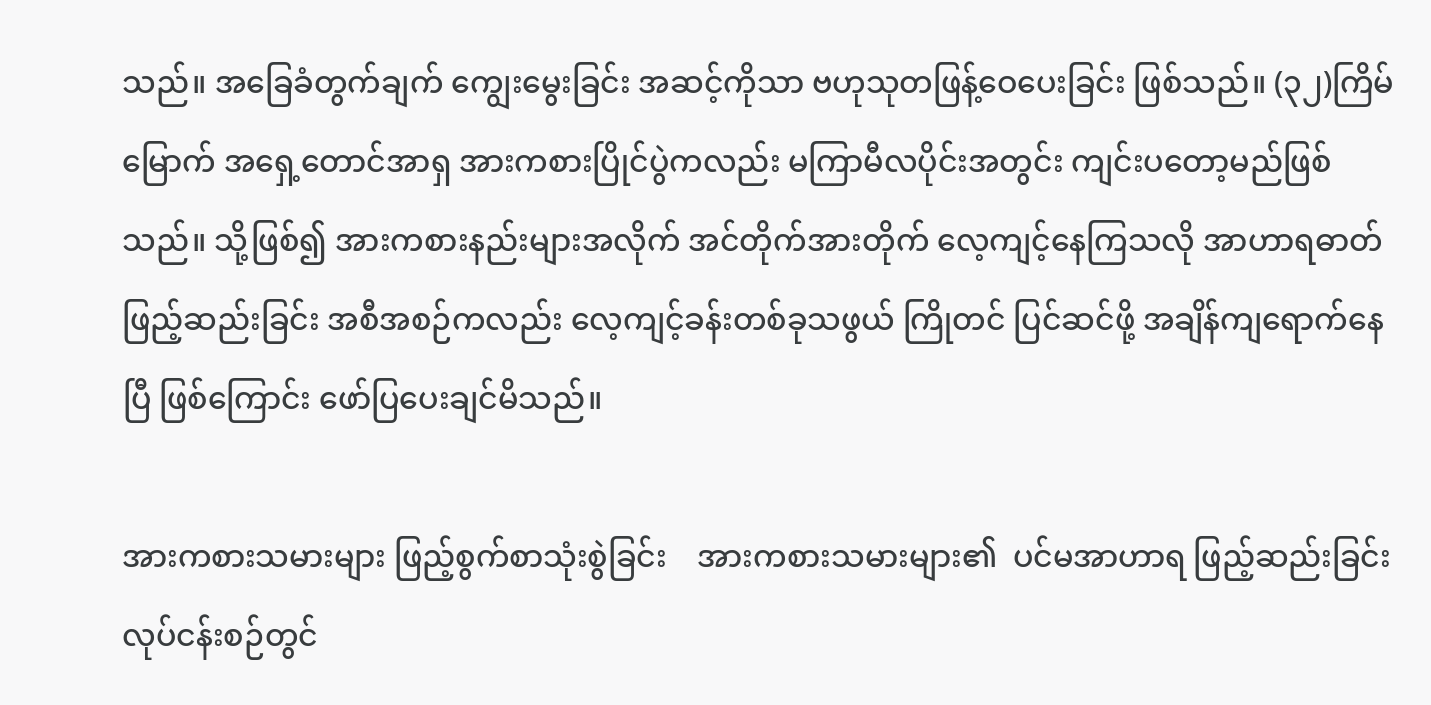သည်။ အခြေခံတွက်ချက် ကျွေးမွေးခြင်း အဆင့်ကိုသာ ဗဟုသုတဖြန့်ဝေပေးခြင်း ဖြစ်သည်။ (၃၂)ကြိမ်မြောက် အရှေ့တောင်အာရှ အားကစားပြိုင်ပွဲကလည်း မကြာမီလပိုင်းအတွင်း ကျင်းပတော့မည်ဖြစ်သည်။ သို့ဖြစ်၍ အားကစားနည်းများအလိုက် အင်တိုက်အားတိုက် လေ့ကျင့်နေကြသလို အာဟာရဓာတ် ဖြည့်ဆည်းခြင်း အစီအစဉ်ကလည်း လေ့ကျင့်ခန်းတစ်ခုသဖွယ် ကြိုတင် ပြင်ဆင်ဖို့ အချိန်ကျရောက်နေပြီ ဖြစ်ကြောင်း ဖော်ပြပေးချင်မိသည်။

အားကစားသမားများ ဖြည့်စွက်စာသုံးစွဲခြင်း    အားကစားသမားများ၏  ပင်မအာဟာရ ဖြည့်ဆည်းခြင်း လုပ်ငန်းစဉ်တွင်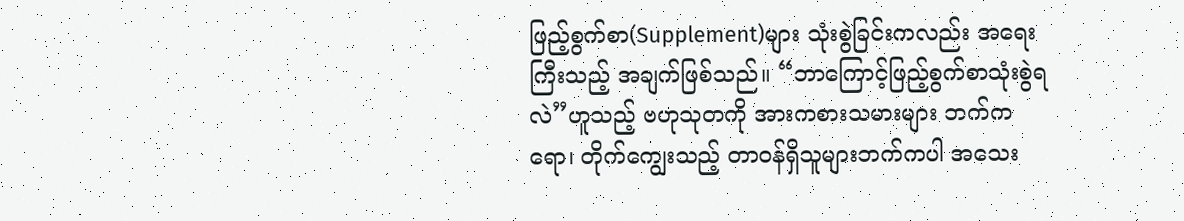ဖြည့်စွက်စာ(Supplement)များ သုံးစွဲခြင်းကလည်း အရေးကြီးသည့် အချက်ဖြစ်သည်။ “ဘာကြောင့်ဖြည့်စွက်စာသုံးစွဲရလဲ”ဟူသည့် ဗဟုသုတကို အားကစားသမားများ ဘက်ကရော၊ တိုက်ကျွေးသည့် တာဝန်ရှိသူများဘက်ကပါ အသေး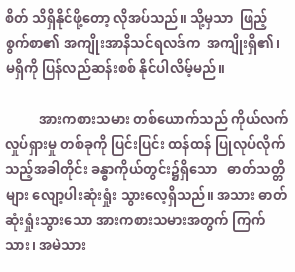စိတ် သိရှိနိုင်ဖို့တော့ လိုအပ်သည်။ သို့မှသာ  ဖြည့်စွက်စာ၏ အကျိုးအာနိသင်ရလဒ်က  အကျိုးရှိ၏၊ မရှိကို ပြန်လည်ဆန်းစစ် နိုင်ပါလိမ့်မည်။

          အားကစားသမား တစ်ယောက်သည် ကိုယ်လက်လှုပ်ရှားမှု တစ်ခုကို ပြင်းပြင်း ထန်ထန် ပြုလုပ်လိုက်သည့်အခါတိုင်း ခန္ဓာကိုယ်တွင်း၌ရှိသော   ဓာတ်သတ္တိများ လျော့ပါးဆုံးရှုံး သွားလေ့ရှိသည်။ အသား ဓာတ်ဆုံးရှုံးသွားသော အားကစားသမားအတွက် ကြက်သား၊ အမဲသား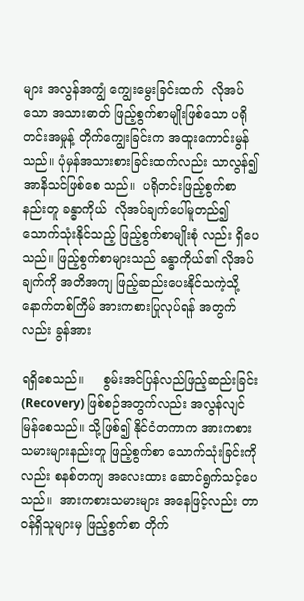များ အလွန်အကျွံ ကျွေးမွေးခြင်းထက်  လိုအပ်သော အသားဓာတ် ဖြည့်စွက်စာမျိုးဖြစ်သော ပရိုတင်းအမှုန့် တိုက်ကျွေးခြင်းက အထူးကောင်းမွန်သည်။ ပုံမှန်အသားစားခြင်းထက်လည်း သာလွန်၍အာနိသင်ဖြစ်စေ သည်။  ပရိုတင်းဖြည့်စွက်စာ  နည်းတူ ခန္ဓာကိုယ်  လိုအပ်ချက်ပေါ်မူတည်၍ သောက်သုံးနိုင်သည့် ဖြည့်စွက်စာမျိုးစုံ လည်း ရှိပေသည်။ ဖြည့်စွက်စာများသည် ခန္ဓာကိုယ်၏ လိုအပ်ချက်ကို အတိအကျ ဖြည့်ဆည်းပေးနိုင်သကဲ့သို့ နောက်တစ်ကြိမ် အားကစားပြုလုပ်ရန် အတွက်လည်း ခွန်အား

ရရှိစေသည်။     စွမ်းအင်ပြန်လည်ဖြည့်ဆည်းခြင်း (Recovery) ဖြစ်စဉ်အတွက်လည်း အလွန်လျင်မြန်စေသည်။ သို့ဖြစ်၍ နိုင်ငံတကာက အားကစားသမားများနည်းတူ ဖြည့်စွက်စာ သောက်သုံးခြင်းကိုလည်း စနစ်တကျ အလေးထား ဆောင်ရွက်သင့်ပေသည်။  အားကစားသမားများ အနေဖြင့်လည်း တာဝန်ရှိသူများမှ ဖြည့်စွက်စာ တိုက်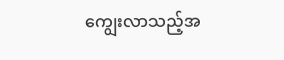ကျွေးလာသည့်အ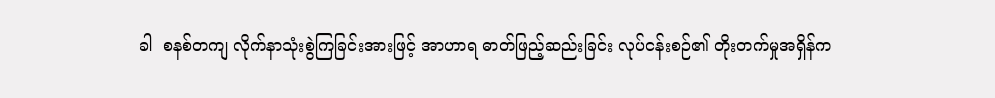ခါ  စနစ်တကျ လိုက်နာသုံးစွဲကြခြင်းအားဖြင့် အာဟာရ ဓာတ်ဖြည့်ဆည်းခြင်း လုပ်ငန်းစဉ်၏ တိုးတက်မှုအရှိန်က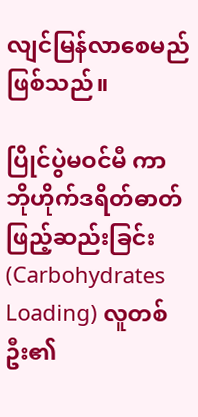လျင်မြန်လာစေမည် ဖြစ်သည်။

ပြိုင်ပွဲမဝင်မီ ကာဘိုဟိုက်ဒရိတ်ဓာတ် ဖြည့်ဆည်းခြင်း(Carbohydrates Loading) လူတစ်ဦး၏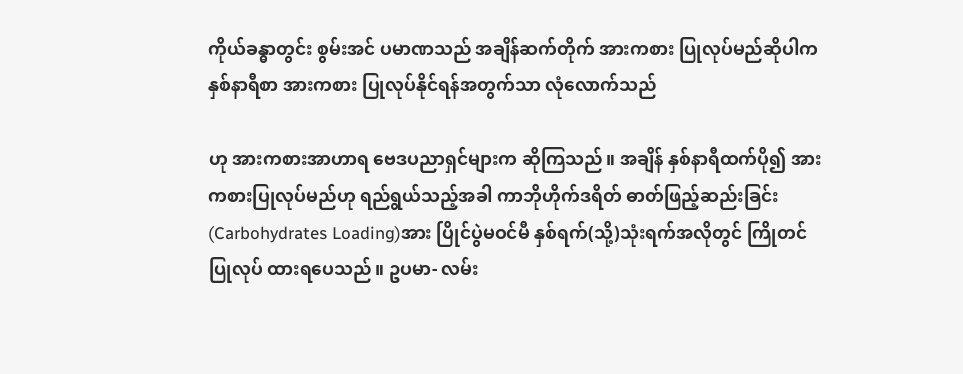ကိုယ်ခန္ဓာတွင်း စွမ်းအင် ပမာဏသည် အချိန်ဆက်တိုက် အားကစား ပြုလုပ်မည်ဆိုပါက နှစ်နာရီစာ အားကစား ပြုလုပ်နိုင်ရန်အတွက်သာ လုံလောက်သည်

ဟု အားကစားအာဟာရ ဗေဒပညာရှင်များက ဆိုကြသည်။ အချိန် နှစ်နာရီထက်ပို၍ အားကစားပြုလုပ်မည်ဟု ရည်ရွယ်သည့်အခါ ကာဘိုဟိုက်ဒရိတ် ဓာတ်ဖြည့်ဆည်းခြင်း(Carbohydrates Loading)အား ပြိုင်ပွဲမဝင်မီ နှစ်ရက်(သို့)သုံးရက်အလိုတွင် ကြိုတင်ပြုလုပ် ထားရပေသည်။ ဥပမာ- လမ်း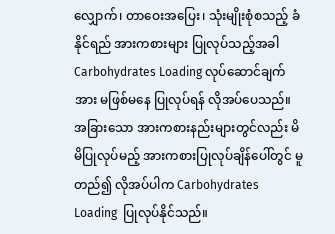လျှောက်၊ တာဝေးအပြေး၊ သုံးမျိုးစုံစသည့် ခံနိုင်ရည် အားကစားများ ပြုလုပ်သည့်အခါ Carbohydrates Loading လုပ်ဆောင်ချက်အား မဖြစ်မနေ ပြုလုပ်ရန် လိုအပ်ပေသည်။ အခြားသော အားကစားနည်းများတွင်လည်း မိမိပြုလုပ်မည့် အားကစားပြုလုပ်ချိန်ပေါ်တွင် မူတည်၍ လိုအပ်ပါက Carbohydrates Loading  ပြုလုပ်နိုင်သည်။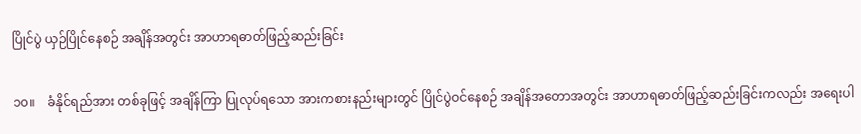ပြိုင်ပွဲ ယှဉ်ပြိုင်နေစဉ် အချိန်အတွင်း အာဟာရဓာတ်ဖြည့်ဆည်းခြင်း

၁၀။    ခံနိုင်ရည်အား တစ်ခုဖြင့် အချိန်ကြာ ပြုလုပ်ရသော အားကစားနည်းများတွင် ပြိုင်ပွဲဝင်နေစဉ် အချိန်အတောအတွင်း အာဟာရဓာတ်ဖြည့်ဆည်းခြင်းကလည်း အရေးပါ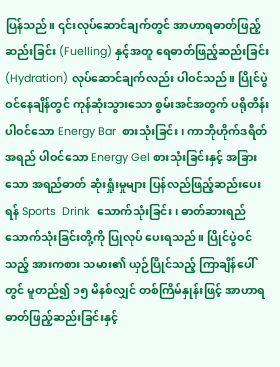ပြန်သည်။ ၎င်းလုပ်ဆောင်ချက်တွင် အာဟာရဓာတ်ဖြည့်ဆည်းခြင်း (Fuelling) နှင့်အတူ ရေဓာတ်ဖြည့်ဆည်းခြင်း (Hydration) လုပ်ဆောင်ချက်လည်း ပါဝင်သည်။ ပြိုင်ပွဲဝင်နေချိန်တွင် ကုန်ဆုံးသွားသော စွမ်းအင်အတွက် ပရိုတိန်း ပါဝင်သော Energy Bar  စားသုံးခြင်း၊ ကာဘိုဟိုက်ဒရိတ်အရည် ပါဝင်သော Energy Gel စားသုံးခြင်းနှင့် အခြားသော အရည်ဓာတ် ဆုံးရှုံးမှုများ ပြန်လည်ဖြည့်ဆည်းပေးရန် Sports  Drink  သောက်သုံးခြင်း၊ ဓာတ်ဆားရည်သောက်သုံးခြင်းတို့ကို ပြုလုပ် ပေးရသည်။ ပြိုင်ပွဲဝင်သည့် အားကစား သမား၏ ယှဉ်ပြိုင်သည့် ကြာချိန်ပေါ်တွင် မူတည်၍ ၁၅ မိနစ်လျှင် တစ်ကြိမ်နှုန်းဖြင့် အာဟာရဓာတ်ဖြည့်ဆည်းခြင်းနှင့်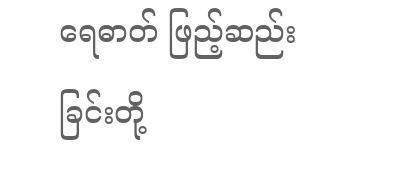ရေဓာတ် ဖြည့်ဆည်းခြင်းတို့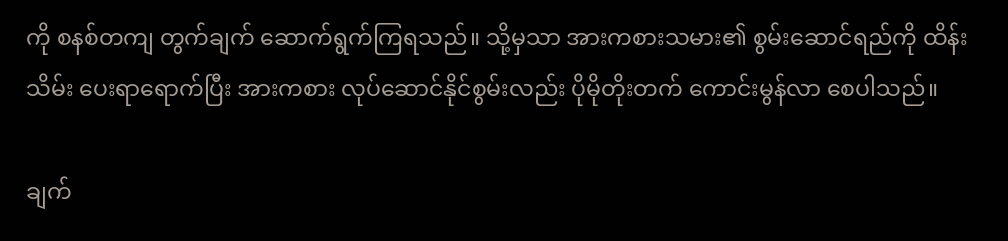ကို စနစ်တကျ တွက်ချက် ဆောက်ရွက်ကြရသည်။ သို့မှသာ အားကစားသမား၏ စွမ်းဆောင်ရည်ကို ထိန်းသိမ်း ပေးရာရောက်ပြီး အားကစား လုပ်ဆောင်နိုင်စွမ်းလည်း ပိုမိုတိုးတက် ကောင်းမွန်လာ စေပါသည်။

ချက်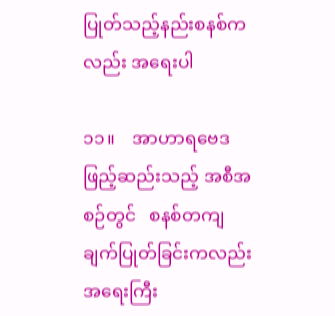ပြုတ်သည့်နည်းစနစ်ကလည်း အရေးပါ

၁၁။    အာဟာရဗေဒ ဖြည့်ဆည်းသည့် အစီအစဉ်တွင်   စနစ်တကျ ချက်ပြုတ်ခြင်းကလည်း အရေးကြီး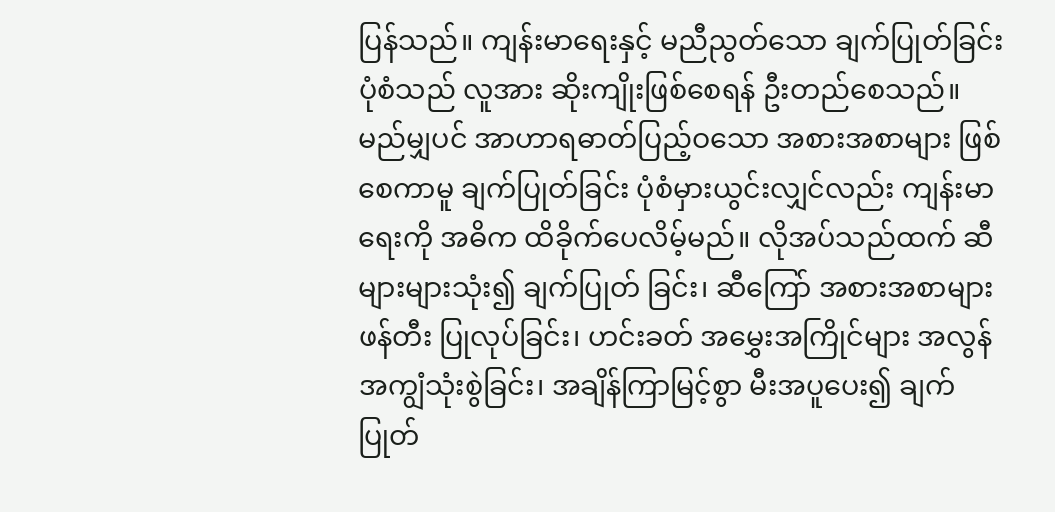ပြန်သည်။ ကျန်းမာရေးနှင့် မညီညွတ်သော ချက်ပြုတ်ခြင်း ပုံစံသည် လူအား ဆိုးကျိုးဖြစ်စေရန် ဦးတည်စေသည်။ မည်မျှပင် အာဟာရဓာတ်ပြည့်ဝသော အစားအစာများ ဖြစ်စေကာမူ ချက်ပြုတ်ခြင်း ပုံစံမှားယွင်းလျှင်လည်း ကျန်းမာရေးကို အဓိက ထိခိုက်ပေလိမ့်မည်။ လိုအပ်သည်ထက် ဆီများများသုံး၍ ချက်ပြုတ် ခြင်း၊ ဆီကြော် အစားအစာများ ဖန်တီး ပြုလုပ်ခြင်း၊ ဟင်းခတ် အမွှေးအကြိုင်များ အလွန်အကျွံသုံးစွဲခြင်း၊ အချိန်ကြာမြင့်စွာ မီးအပူပေး၍ ချက်ပြုတ်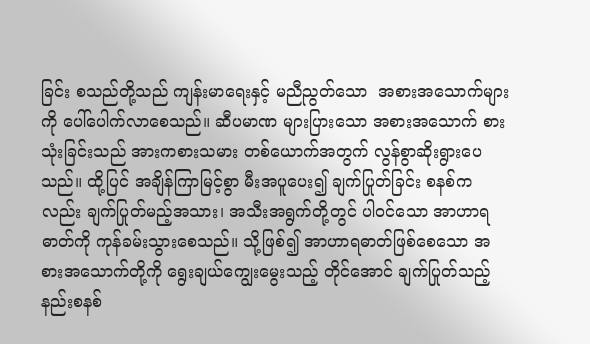ခြင်း စသည်တို့သည် ကျန်းမာရေးနှင့် မညီညွတ်သော  အစားအသောက်များကို ပေါ်ပေါက်လာစေသည်။ ဆီပမာဏ များပြားသော အစားအသောက် စားသုံးခြင်းသည် အားကစားသမား တစ်ယောက်အတွက် လွန်စွာဆိုးရွားပေသည်။ ထို့ပြင် အချိန်ကြာမြင့်စွာ မီးအပူပေး၍ ချက်ပြုတ်ခြင်း စနစ်ကလည်း ချက်ပြုတ်မည့်အသား၊ အသီးအရွက်တို့တွင် ပါဝင်သော အာဟာရဓာတ်ကို ကုန်ခမ်းသွားစေသည်။ သို့ဖြစ်၍ အာဟာရဓာတ်ဖြစ်စေသော အစားအသောက်တို့ကို ရွေးချယ်ကျွေးမွေးသည့် တိုင်အောင် ချက်ပြုတ်သည့် နည်းစနစ်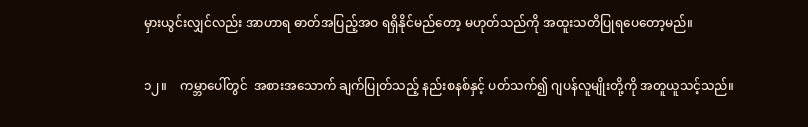မှားယွင်းလျှင်လည်း အာဟာရ ဓာတ်အပြည့်အဝ ရရှိနိုင်မည်တော့ မဟုတ်သည်ကို အထူးသတိပြုရပေတော့မည်။

၁၂။    ကမ္ဘာပေါ်တွင်  အစားအသောက် ချက်ပြုတ်သည့် နည်းစနစ်နှင့် ပတ်သက်၍ ဂျပန်လူမျိုးတို့ကို အတူယူသင့်သည်။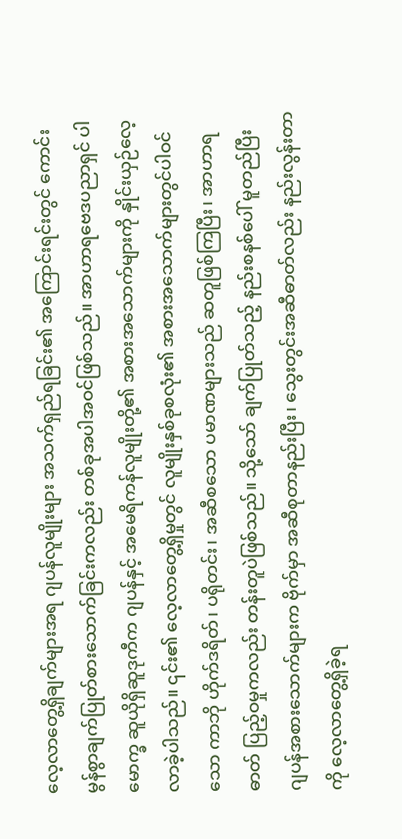လေ့လာတွေ့ရှိချက်များအရ ဂျပန်လူမျိုးများ အသက်ရှည်ရခြင်း၏ အကြောင်းရင်းတွင် ကောင်းမွန်စွာချက်ပြုတ်စားသောက်ခြင်းကလည်း တစ်ခုအပါအဝင်ဖြစ်သည်။ အာဟာရဗေဒပညာရှင် ပါမောက္ခ ဆူယိုရှိဆူဒုကီက ဂျပန်နှင့် အမေရိကန်လူမျိုးတို့၏ အစားအသောက်များကို နှိုင်းယှဉ်လေ့လာခဲ့ပါသည်။ ၎င်း၏ လေ့လာတွေ့ရှိမှုတွင် လူမျိုးနှစ်ခုစလုံး၏ အစားအသောက်များတွင်ပါဝင်သော ကာဘို ဟိုက်ဒရိတ်၊ ပရိုတင်း၊ အဆီစသော ပမာဏများသည် ဆတူဖြစ်ကြပြီး၊ အာဟာရဓာတ် ပြည့်ဝမှုကလည်း တန်းတူပဲဖြစ်သည်။ သို့သော် ချက်ပြုတ်သည့် နည်းစနစ်ပေါ် မူတည်ပြီး ဂျပန်အစားသောက်များက ဗိုက်မှာ အဆီစုတာနည်းပြီး၊ သွေးတွင်းအဆီဓာတ်လည်း နည်းလွန်းတာကို လေ့လာတွေ့ရှိခဲ့ရ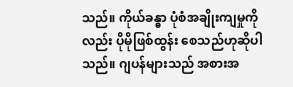သည်။ ကိုယ်ခန္ဓာ ပုံစံအချိုးကျမှုကိုလည်း ပိုမိုဖြစ်ထွန်း စေသည်ဟုဆိုပါသည်။ ဂျပန်များသည် အစားအ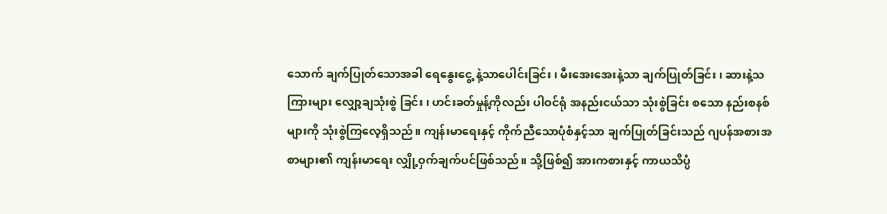သောက် ချက်ပြုတ်သောအခါ ရေနွေးငွေ့ နဲ့သာပေါင်းခြင်း၊ မီးအေးအေးနဲ့သာ ချက်ပြုတ်ခြင်း၊ ဆားနဲ့သကြားများ လျှော့ချသုံးစွဲ ခြင်း၊ ဟင်းခတ်မှုန့်ကိုလည်း ပါဝင်ရုံ အနည်းငယ်သာ သုံးစွဲခြင်း စသော နည်းစနစ်များကို သုံးစွဲကြလေ့ရှိသည်။ ကျန်းမာရေးနှင့် ကိုက်ညီသောပုံစံနှင့်သာ ချက်ပြုတ်ခြင်းသည် ဂျပန်အစားအစာများ၏ ကျန်းမာရေး လျှို့ဝှက်ချက်ပင်ဖြစ်သည်။ သို့ဖြစ်၍ အားကစားနှင့် ကာယသိပ္ပံ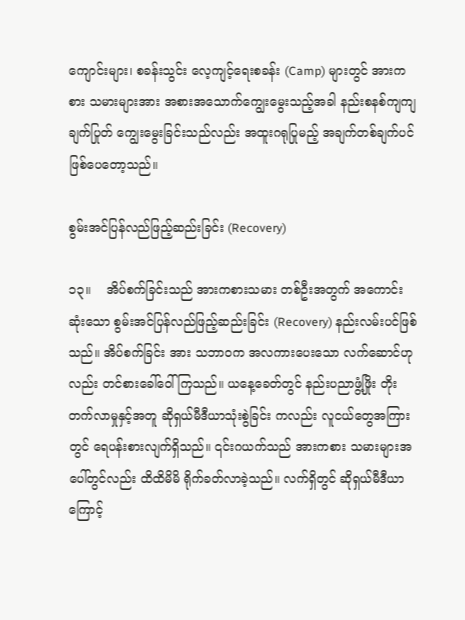ကျောင်းများ၊ စခန်းသွင်း လေ့ကျင့်ရေးစခန်း (Camp) များတွင် အားကစား သမားများအား အစားအသောက်ကျွေးမွေးသည့်အခါ နည်းစနစ်ကျကျ ချက်ပြုတ် ကျွေးမွေးခြင်းသည်လည်း အထူးဂရုပြုမည့် အချက်တစ်ချက်ပင် ဖြစ်ပေတော့သည်။

စွမ်းအင်ပြန်လည်ဖြည့်ဆည်းခြင်း (Recovery)

၁၃။    အိပ်စက်ခြင်းသည် အားကစားသမား တစ်ဦးအတွက် အကောင်းဆုံးသော စွမ်းအင်ပြန်လည်ဖြည့်ဆည်းခြင်း (Recovery) နည်းလမ်းပင်ဖြစ်သည်။ အိပ်စက်ခြင်း အား သဘာဝက အလကားပေးသော လက်ဆောင်ဟုလည်း တင်စားခေါ်ဝေါ်ကြသည်။ ယနေ့ခေတ်တွင် နည်းပညာဖွံ့ဖြိုး တိုးတက်လာမှုနှင့်အတူ ဆိုရှယ်မီဒီယာသုံးစွဲခြင်း ကလည်း လူငယ်တွေအကြားတွင် ရေပန်းစားလျက်ရှိသည်။ ၎င်းဂယက်သည် အားကစား သမားများအပေါ်တွင်လည်း ထိထိမိမိ ရိုက်ခတ်လာခဲ့သည်။ လက်ရှိတွင် ဆိုရှယ်မီဒီယာ ကြောင့်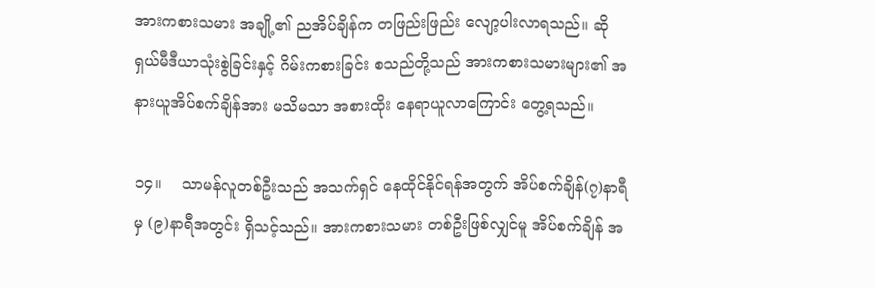အားကစားသမား အချို့၏ ညအိပ်ချိန်က တဖြည်းဖြည်း လျော့ပါးလာရသည်။ ဆိုရှယ်မီဒီယာသုံးစွဲခြင်းနှင့် ဂိမ်းကစားခြင်း စသည်တို့သည် အားကစားသမားများ၏ အနားယူအိပ်စက်ချိန်အား မသိမသာ အစားထိုး နေရာယူလာကြောင်း တွေ့ရသည်။

၁၄။    သာမန်လူတစ်ဦးသည် အသက်ရှင် နေထိုင်နိုင်ရန်အတွက် အိပ်စက်ချိန်(၇)နာရီမှ (၉)နာရီအတွင်း ရှိသင့်သည်။ အားကစားသမား တစ်ဦးဖြစ်လျှင်မူ အိပ်စက်ချိန် အ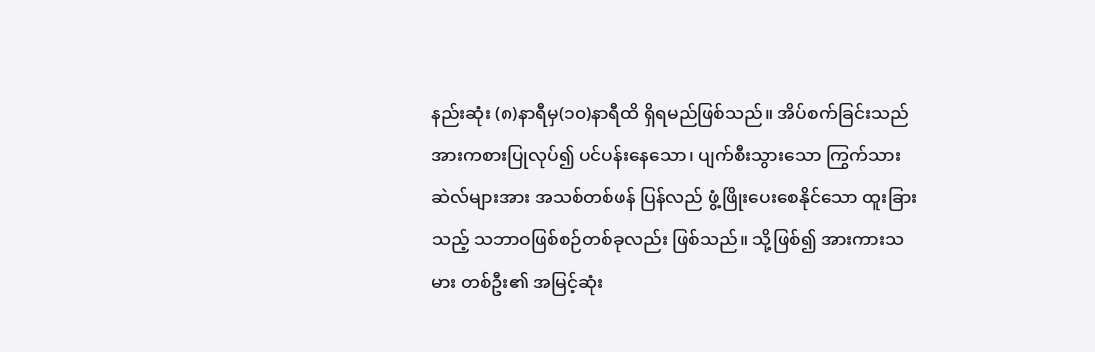နည်းဆုံး (၈)နာရီမှ(၁၀)နာရီထိ ရှိရမည်ဖြစ်သည်။ အိပ်စက်ခြင်းသည် အားကစားပြုလုပ်၍ ပင်ပန်းနေသော၊ ပျက်စီးသွားသော ကြွက်သားဆဲလ်များအား အသစ်တစ်ဖန် ပြန်လည် ဖွံ့ဖြိုးပေးစေနိုင်သော ထူးခြားသည့် သဘာဝဖြစ်စဉ်တစ်ခုလည်း ဖြစ်သည်။ သို့ဖြစ်၍ အားကားသမား တစ်ဦး၏ အမြင့်ဆုံး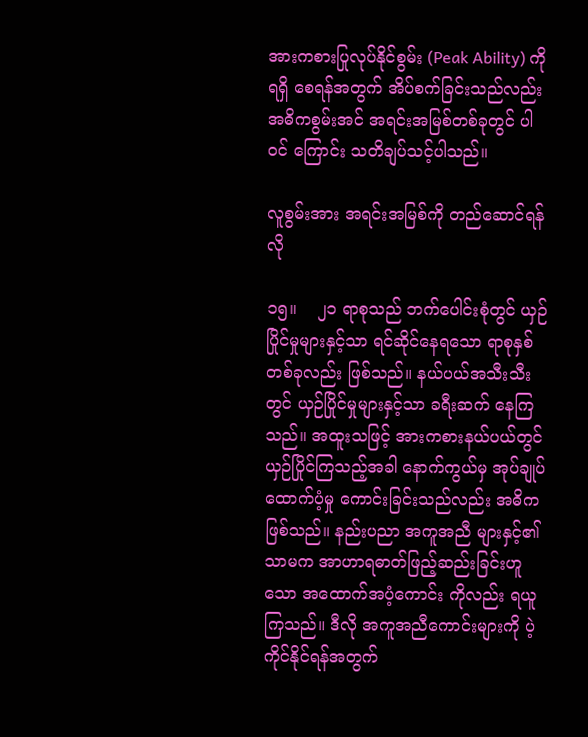အားကစားပြုလုပ်နိုင်စွမ်း (Peak Ability) ကို ရရှိ စေရန်အတွက် အိပ်စက်ခြင်းသည်လည်း အဓိကစွမ်းအင် အရင်းအမြစ်တစ်ခုတွင် ပါဝင် ကြောင်း သတိချပ်သင့်ပါသည်။

လူစွမ်းအား အရင်းအမြစ်ကို တည်ဆောင်ရန်လို

၁၅။    ၂၁ ရာစုသည် ဘက်ပေါင်းစုံတွင် ယှဉ်ပြိုင်မှုများနှင့်သာ ရင်ဆိုင်နေရသော ရာစုနှစ်တစ်ခုလည်း ဖြစ်သည်။ နယ်ပယ်အသီးသီးတွင် ယှဉ်ပြိုင်မှုများနှင့်သာ ခရီးဆက် နေကြသည်။ အထူးသဖြင့် အားကစားနယ်ပယ်တွင် ယှဉ်ပြိုင်ကြသည့်အခါ နောက်ကွယ်မှ အုပ်ချုပ်ထောက်ပံ့မှု ကောင်းခြင်းသည်လည်း အဓိကဖြစ်သည်။ နည်းပညာ အကူအညီ များနှင့်၏သာမက အာဟာရဓာတ်ဖြည့်ဆည်းခြင်းဟူသော အထောက်အပံ့ကောင်း ကိုလည်း ရယူကြသည်။ ဒီလို အကူအညီကောင်းများကို ပဲ့ကိုင်နိုင်ရန်အတွက်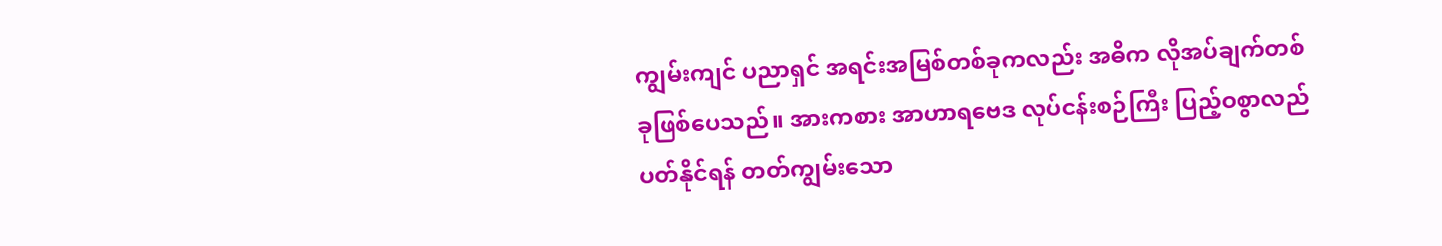ကျွမ်းကျင် ပညာရှင် အရင်းအမြစ်တစ်ခုကလည်း အဓိက လိုအပ်ချက်တစ်ခုဖြစ်ပေသည်။ အားကစား အာဟာရဗေဒ လုပ်ငန်းစဉ်ကြီး ပြည့်ဝစွာလည်ပတ်နိုင်ရန် တတ်ကျွမ်းသော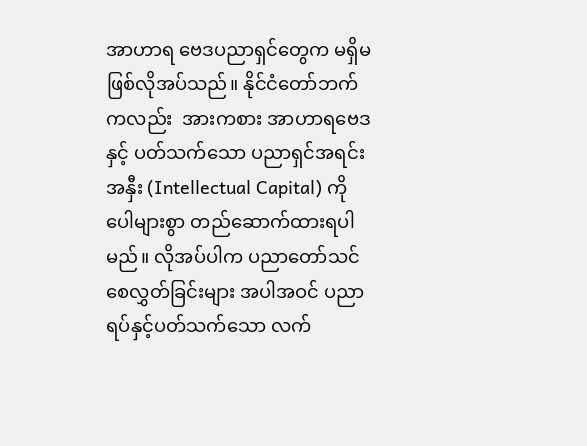အာဟာရ ဗေဒပညာရှင်တွေက မရှိမဖြစ်လိုအပ်သည်။ နိုင်ငံတော်ဘက်ကလည်း  အားကစား အာဟာရဗေဒနှင့် ပတ်သက်သော ပညာရှင်အရင်းအနှီး (Intellectual Capital) ကို ပေါများစွာ တည်ဆောက်ထားရပါမည်။ လိုအပ်ပါက ပညာတော်သင်စေလွှတ်ခြင်းများ အပါအဝင် ပညာရပ်နှင့်ပတ်သက်သော လက်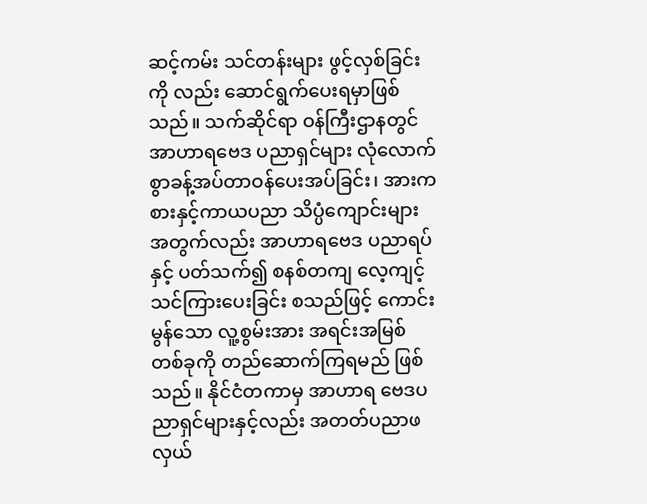ဆင့်ကမ်း သင်တန်းများ ဖွင့်လှစ်ခြင်းကို လည်း ဆောင်ရွက်ပေးရမှာဖြစ်သည်။ သက်ဆိုင်ရာ ဝန်ကြီးဌာနတွင် အာဟာရဗေဒ ပညာရှင်များ လုံလောက်စွာခန့်အပ်တာဝန်ပေးအပ်ခြင်း၊ အားကစားနှင့်ကာယပညာ သိပ္ပံကျောင်းများအတွက်လည်း အာဟာရဗေဒ ပညာရပ်နှင့် ပတ်သက်၍ စနစ်တကျ လေ့ကျင့်သင်ကြားပေးခြင်း စသည်ဖြင့် ကောင်းမွန်သော လူ့စွမ်းအား အရင်းအမြစ် တစ်ခုကို တည်ဆောက်ကြရမည် ဖြစ်သည်။ နိုင်ငံတကာမှ အာဟာရ ဗေဒပညာရှင်များနှင့်လည်း အတတ်ပညာဖလှယ်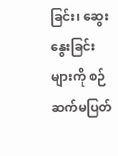ခြင်း၊ ဆွေးနွေးခြင်းများကို စဉ်ဆက်မပြတ်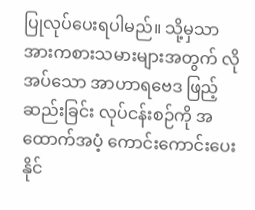ပြုလုပ်ပေးရပါမည်။ သို့မှသာ အားကစားသမားများအတွက် လိုအပ်သော အာဟာရဗေဒ ဖြည့်ဆည်းခြင်း လုပ်ငန်းစဉ်ကို အထောက်အပံ့ ကောင်းကောင်းပေးနိုင်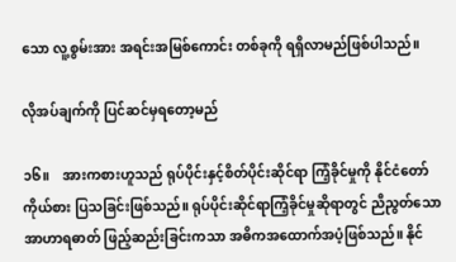သော လူ့စွမ်းအား အရင်းအမြစ်ကောင်း တစ်ခုကို ရရှိလာမည်ဖြစ်ပါသည်။

လိုအပ်ချက်ကို ပြင်ဆင်မှရတော့မည်

၁၆။    အားကစားဟူသည် ရုပ်ပိုင်းနှင့်စိတ်ပိုင်းဆိုင်ရာ ကြံ့ခိုင်မှုကို နိုင်ငံတော် ကိုယ်စား ပြသခြင်းဖြစ်သည်။ ရုပ်ပိုင်းဆိုင်ရာကြံ့ခိုင်မှုဆိုရာတွင် ညီညွတ်သော အာဟာရဓာတ် ဖြည့်ဆည်းခြင်းကသာ အဓိကအထောက်အပံ့ဖြစ်သည်။ နိုင်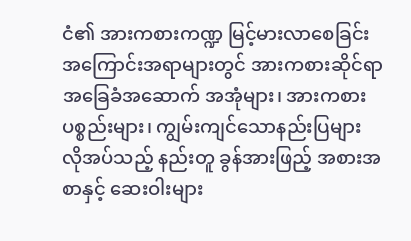ငံ၏ အားကစားကဏ္ဍ မြင့်မားလာစေခြင်း အကြောင်းအရာများတွင် အားကစားဆိုင်ရာ အခြေခံအဆောက် အအုံများ၊ အားကစားပစ္စည်းများ၊ ကျွမ်းကျင်သောနည်းပြများ လိုအပ်သည့် နည်းတူ ခွန်အားဖြည့် အစားအစာနှင့် ဆေးဝါးများ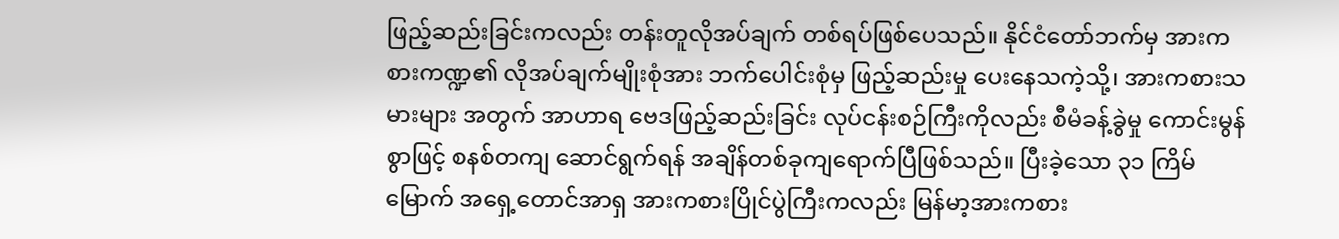ဖြည့်ဆည်းခြင်းကလည်း တန်းတူလိုအပ်ချက် တစ်ရပ်ဖြစ်ပေသည်။ နိုင်ငံတော်ဘက်မှ အားကစားကဏ္ဍ၏ လိုအပ်ချက်မျိုးစုံအား ဘက်ပေါင်းစုံမှ ဖြည့်ဆည်းမှု ပေးနေသကဲ့သို့၊ အားကစားသမားများ အတွက် အာဟာရ ဗေဒဖြည့်ဆည်းခြင်း လုပ်ငန်းစဉ်ကြီးကိုလည်း စီမံခန့်ခွဲမှု ကောင်းမွန်စွာဖြင့် စနစ်တကျ ဆောင်ရွက်ရန် အချိန်တစ်ခုကျရောက်ပြီဖြစ်သည်။ ပြီးခဲ့သော ၃၁ ကြိမ်မြောက် အရှေ့တောင်အာရှ အားကစားပြိုင်ပွဲကြီးကလည်း မြန်မာ့အားကစား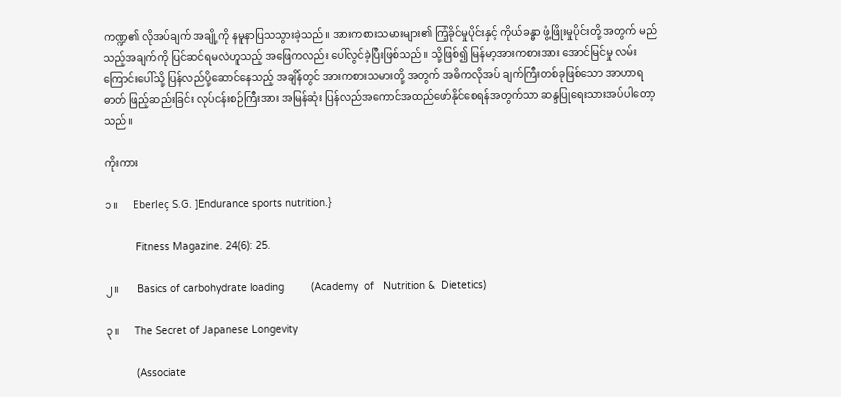ကဏ္ဍ၏ လိုအပ်ချက် အချို့ကို နမူနာပြသသွားခဲ့သည်။ အားကစားသမားများ၏ ကြံ့ခိုင်မှုပိုင်းနှင့် ကိုယ်ခန္ဓာ ဖွံ့ဖြိုးမှုပိုင်းတို့ အတွက် မည်သည့်အချက်ကို ပြင်ဆင်ရမလဲဟူသည့် အဖြေကလည်း ပေါ်လွင်ခဲ့ပြီးဖြစ်သည်။ သို့ဖြစ်၍ မြန်မာ့အားကစားအား အောင်မြင်မှု လမ်းကြောင်းပေါ်သို့ ပြန်လည်ပို့ဆောင်နေသည့် အချိန်တွင် အားကစားသမားတို့ အတွက် အဓိကလိုအပ် ချက်ကြီးတစ်ခုဖြစ်သော အာဟာရဓာတ် ဖြည့်ဆည်းခြင်း လုပ်ငန်းစဉ်ကြီးအား အမြန်ဆုံး ပြန်လည်အကောင်အထည်ဖော်နိုင်စေရန်အတွက်သာ ဆန္ဒပြုရေးသားအပ်ပါတော့သည်။

ကိုးကား

၁။      Eberleç S.G. ]Endurance sports nutrition.}

          Fitness Magazine. 24(6): 25.

၂။       Basics of carbohydrate loading         (Academy  of   Nutrition &  Dietetics)

၃။      The Secret of Japanese Longevity

          (Associate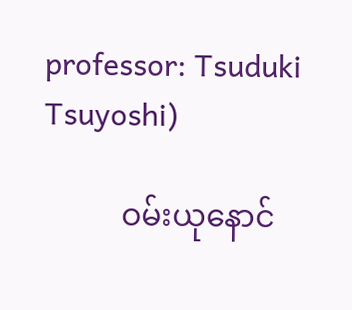professor: Tsuduki Tsuyoshi)

          ဝမ်းယုနောင်